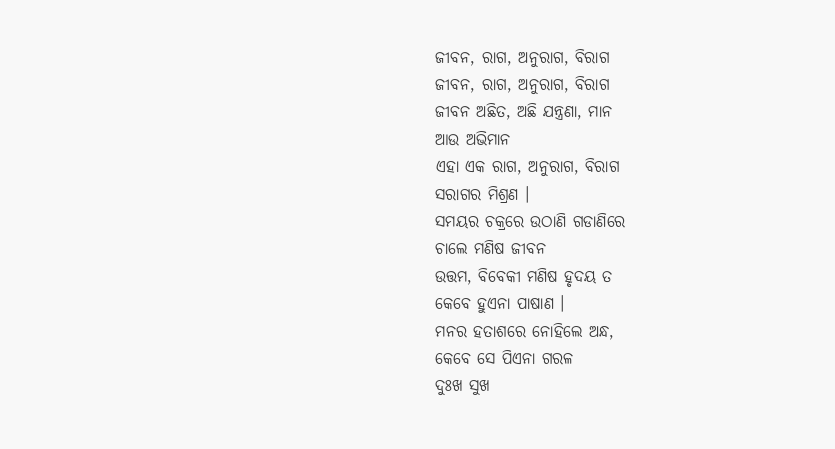ଜୀବନ, ରାଗ, ଅନୁରାଗ, ବିରାଗ
ଜୀବନ, ରାଗ, ଅନୁରାଗ, ବିରାଗ
ଜୀବନ ଅଛିତ, ଅଛି ଯନ୍ତ୍ରଣା, ମାନ
ଆଉ ଅଭିମାନ
ଏହା ଏକ ରାଗ, ଅନୁରାଗ, ବିରାଗ
ସରାଗର ମିଶ୍ରଣ ।
ସମୟର ଚକ୍ରରେ ଉଠାଣି ଗଡାଣିରେ
ଚାଲେ ମଣିଷ ଜୀବନ
ଉତ୍ତମ, ବିବେକୀ ମଣିଷ ହୃଦୟ ତ
କେବେ ହୁଏନା ପାଷାଣ ।
ମନର ହତାଶରେ ନୋହିଲେ ଅନ୍ଧ,
କେବେ ସେ ପିଏନା ଗରଳ
ଦୁଃଖ ସୁଖ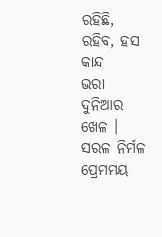ରହିଛି, ରହିବ, ହସ କାନ୍ଦ
ଭରା ଦୁନିଆର ଖେଳ ।
ସରଳ ନିର୍ମଳ ପ୍ରେମମୟ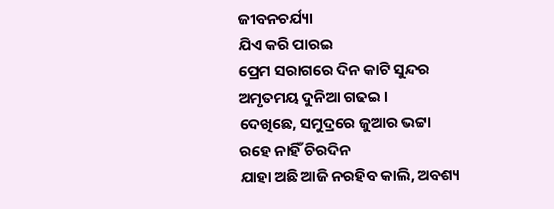ଜୀବନଚର୍ଯ୍ୟା
ଯିଏ କରି ପାରଇ
ପ୍ରେମ ସରାଗରେ ଦିନ କାଟି ସୁନ୍ଦର
ଅମୃତମୟ ଦୁନିଆ ଗଢଇ ।
ଦେଖିଛେ, ସମୁଦ୍ରରେ ଜୁଆର ଭଟ୍ଟା
ରହେ ନାହିଁ ଚିରଦିନ
ଯାହା ଅଛି ଆଜି ନରହିବ କାଲି, ଅବଶ୍ୟ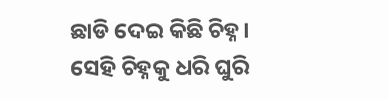ଛାଡି ଦେଇ କିଛି ଚିହ୍ନ।
ସେହି ଚିହ୍ନକୁ ଧରି ଘୁରି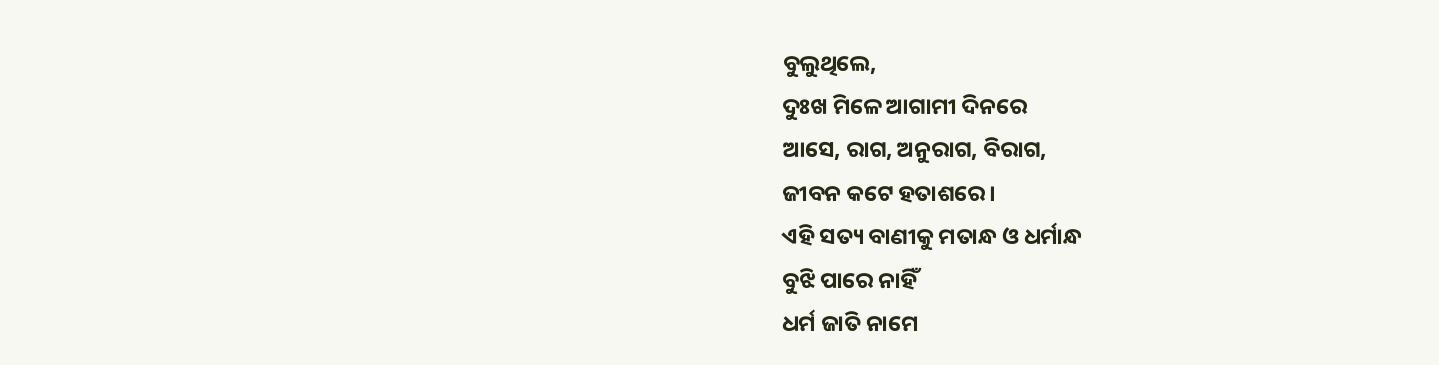ବୁଲୁଥିଲେ,
ଦୁଃଖ ମିଳେ ଆଗାମୀ ଦିନରେ
ଆସେ, ରାଗ, ଅନୁରାଗ, ବିରାଗ,
ଜୀବନ କଟେ ହତାଶରେ ।
ଏହି ସତ୍ୟ ବାଣୀକୁ ମତାନ୍ଧ ଓ ଧର୍ମାନ୍ଧ
ବୁଝି ପାରେ ନାହିଁ
ଧର୍ମ ଜାତି ନାମେ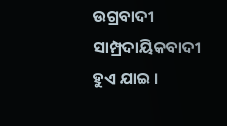ଉଗ୍ରବାଦୀ
ସାମ୍ପ୍ରଦାୟିକବାଦୀ ହୁଏ ଯାଇ ।